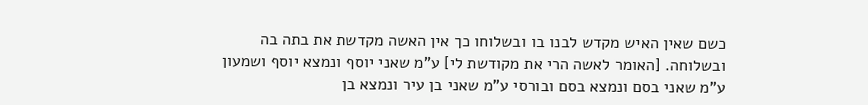כשם שאין האיש מקדש לבנו בו ובשלוחו כך אין האשה מקדשת את בתה בה ובשלוחה. [האומר לאשה הרי את מקודשת לי] ע"מ שאני יוסף ונמצא יוסף ושמעון ע"מ שאני בסם ונמצא בסם ובורסי ע"מ שאני בן עיר ונמצא בן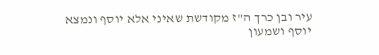עיר ובן כרך ה"ז מקודשת שאיני אלא יוסף ונמצא יוסף ושמעון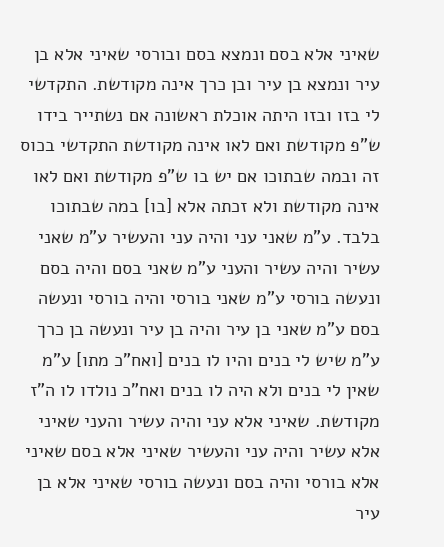שאיני אלא בסם ונמצא בסם ובורסי שאיני אלא בן עיר ונמצא בן עיר ובן כרך אינה מקודשת. התקדשי לי בזו ובזו היתה אוכלת ראשונה אם נשתייר בידו ש"פ מקודשת ואם לאו אינה מקודשת התקדשי בכוס זה ובמה שבתוכו אם יש בו ש"פ מקודשת ואם לאו אינה מקודשת ולא זכתה אלא [בו] במה שבתוכו בלבד. ע"מ שאני עני והיה עני והעשיר ע"מ שאני עשיר והיה עשיר והעני ע"מ שאני בסם והיה בסם ונעשה בורסי ע"מ שאני בורסי והיה בורסי ונעשה בסם ע"מ שאני בן עיר והיה בן עיר ונעשה בן כרך ע"מ שיש לי בנים והיו לו בנים [ואח"כ מתו] ע"מ שאין לי בנים ולא היה לו בנים ואח"כ נולדו לו ה"ז מקודשת. שאיני אלא עני והיה עשיר והעני שאיני אלא עשיר והיה עני והעשיר שאיני אלא בסם שאיני אלא בורסי והיה בסם ונעשה בורסי שאיני אלא בן עיר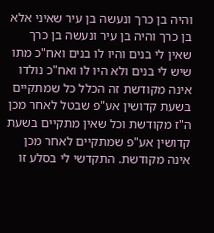והיה בן כרך ונעשה בן עיר שאיני אלא בן כרך והיה בן עיר ונעשה בן כרך שאין לי בנים והיו לו בנים ואח"כ מתו שיש לי בנים ולא היו לו ואח"כ נולדו אינה מקודשת זה הכלל כל שמתקיים בשעת קדושין אע"פ שבטל לאחר מכן ה"ז מקודשת וכל שאין מתקיים בשעת קדושין אע"פ שמתקיים לאחר מכן אינה מקודשת. התקדשי לי בסלע זו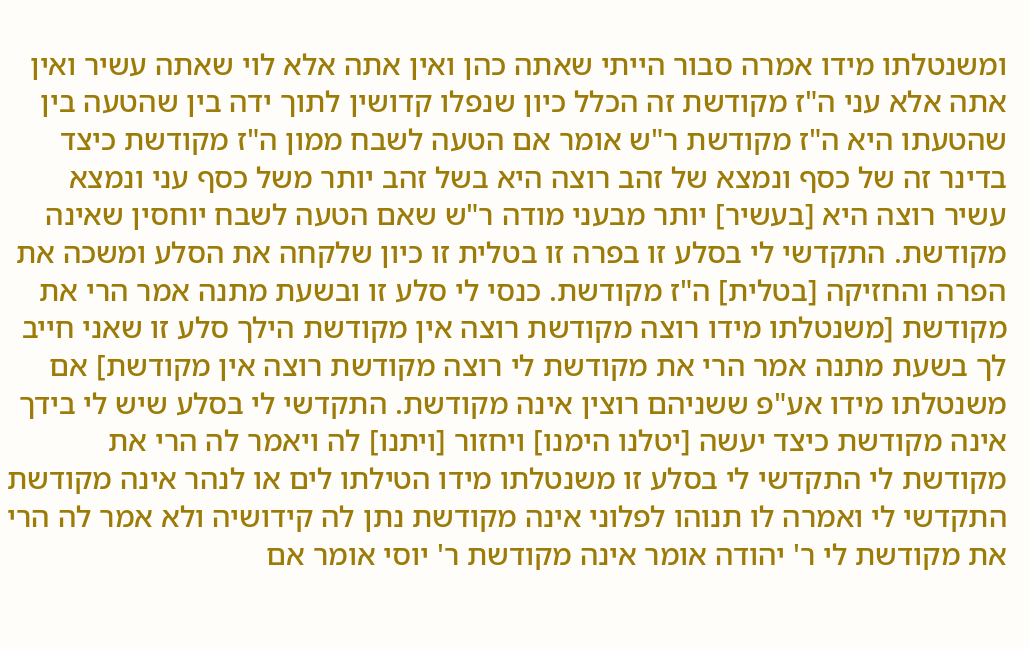ומשנטלתו מידו אמרה סבור הייתי שאתה כהן ואין אתה אלא לוי שאתה עשיר ואין אתה אלא עני ה"ז מקודשת זה הכלל כיון שנפלו קדושין לתוך ידה בין שהטעה בין שהטעתו היא ה"ז מקודשת ר"ש אומר אם הטעה לשבח ממון ה"ז מקודשת כיצד בדינר זה של כסף ונמצא של זהב רוצה היא בשל זהב יותר משל כסף עני ונמצא עשיר רוצה היא [בעשיר] יותר מבעני מודה ר"ש שאם הטעה לשבח יוחסין שאינה מקודשת. התקדשי לי בסלע זו בפרה זו בטלית זו כיון שלקחה את הסלע ומשכה את הפרה והחזיקה [בטלית] ה"ז מקודשת. כנסי לי סלע זו ובשעת מתנה אמר הרי את מקודשת [משנטלתו מידו רוצה מקודשת רוצה אין מקודשת הילך סלע זו שאני חייב לך בשעת מתנה אמר הרי את מקודשת לי רוצה מקודשת רוצה אין מקודשת] אם משנטלתו מידו אע"פ ששניהם רוצין אינה מקודשת. התקדשי לי בסלע שיש לי בידך אינה מקודשת כיצד יעשה [יטלנו הימנו] ויחזור [ויתנו] לה ויאמר לה הרי את מקודשת לי התקדשי לי בסלע זו משנטלתו מידו הטילתו לים או לנהר אינה מקודשת התקדשי לי ואמרה לו תנוהו לפלוני אינה מקודשת נתן לה קידושיה ולא אמר לה הרי את מקודשת לי ר' יהודה אומר אינה מקודשת ר' יוסי אומר אם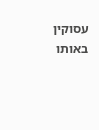עסוקין באותו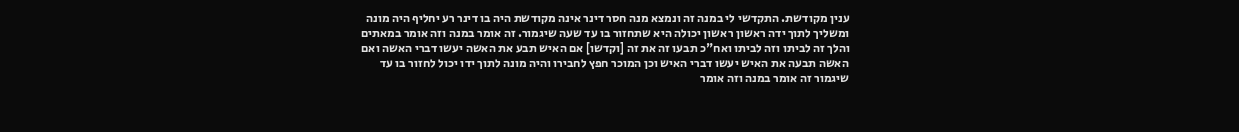ענין מקודשת. התקדשי לי במנה זה ונמצא מנה חסר דינר אינה מקודשת היה בו דינר רע יחליף היה מונה ומשליך לתוך ידה ראשון ראשון יכולה היא שתחזור בו עד שעה שיגמור. זה אומר במנה וזה אומר במאתים והלך זה לביתו וזה לביתו ואח"כ תבעו זה את זה [וקדשו] אם האיש תבע את האשה יעשו דברי האשה ואם האשה תבעה את האיש יעשו דברי האיש וכן המוכר חפץ לחבירו והיה מונה לתוך ידו יכול לחזור בו עד שיגמור זה אומר במנה וזה אומר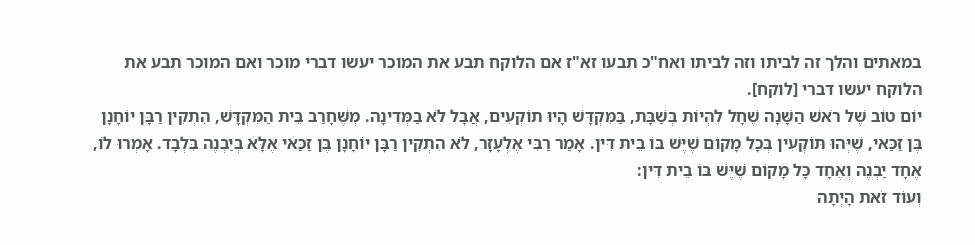במאתים והלך זה לביתו וזה לביתו ואח"כ תבעו זא"ז אם הלוקח תבע את המוכר יעשו דברי מוכר ואם המוכר תבע את הלוקח יעשו דברי [לוקח].
יוֹם טוֹב שֶׁל רֹאשׁ הַשָּׁנָה שֶׁחָל לִהְיוֹת בְּשַׁבָּת, בַּמִּקְדָּשׁ הָיוּ תוֹקְעִים, אֲבָל לֹא בַמְּדִינָה. מְשֶּׁחָרַב בֵּית הַמִּקְדָּשׁ, הִתְקִין רַבָּן יוֹחָנָן בֶּן זַכַּאי, שֶׁיְּהוּ תּוֹקְעִין בְּכָל מָקוֹם שֶׁיֶּשׁ בּוֹ בֵית דִּין. אָמַר רַבִּי אֶלְעָזָר, לֹא הִתְקִין רַבָּן יוֹחָנָן בֶּן זַכַּאי אֶלָּא בְיַבְנֶה בִּלְבָד. אָמְרוּ לוֹ, אֶחָד יַבְנֶה וְאֶחָד כָּל מָקוֹם שֶׁיֶּשׁ בּוֹ בֵית דִּין:
וְעוֹד זֹאת הָיְתָה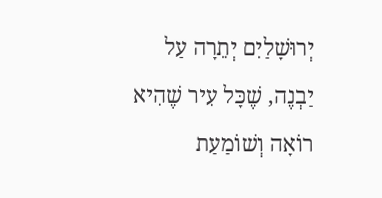יְרוּשָׁלַיִם יְתֵרָה עַל יַבְנֶה, שֶׁכָּל עִיר שֶׁהִיא רוֹאָה וְשׁוֹמַעַת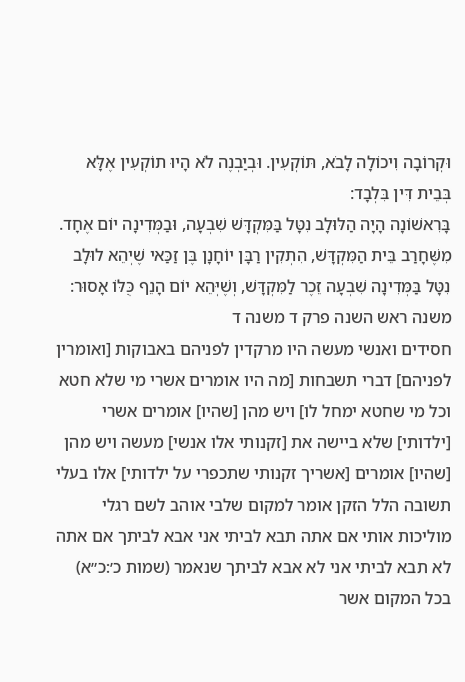וּקְרוֹבָה וִיכוֹלָה לָבֹא, תּוֹקְעִין. וּבְיַבְנֶה לֹא הָיוּ תוֹקְעִין אֶלָּא בְּבֵית דִּין בִּלְבָד:
בָּרִאשׁוֹנָה הָיָה הַלּוּלָב נִטָּל בַּמִּקְדָּשׁ שִׁבְעָה, וּבַמְּדִינָה יוֹם אֶחָד. מִשֶּׁחָרַב בֵּית הַמִּקְדָּשׁ, הִתְקִין רַבָּן יוֹחָנָן בֶּן זַכַּאי שֶׁיְהֵא לוּלָב נִטָּל בַּמְּדִינָה שִׁבְעָה זֵכֶר לַמִּקְדָּשׁ, וְשֶׁיְּהֵא יוֹם הָנֵף כֻּלּוֹ אָסוּר:
משנה ראש השנה פרק ד משנה ד
חסידים ואנשי מעשה היו מרקדין לפניהם באבוקות [ואומרין לפניהם] דברי תשבחות [מה היו אומרים אשרי מי שלא חטא וכל מי שחטא ימחל לו] ויש מהן [שהיו] אומרים אשרי [ילדותי] שלא ביישה את [זקנותי אלו אנשי] מעשה ויש מהן [שהיו] אומרים [אשריך זקנותי שתכפרי על ילדותי] אלו בעלי תשובה הלל הזקן אומר למקום שלבי אוהב לשם רגלי מוליכות אותי אם אתה תבא לביתי אני אבא לביתך אם אתה לא תבא לביתי אני לא אבא לביתך שנאמר (שמות כ׳:כ״א) בכל המקום אשר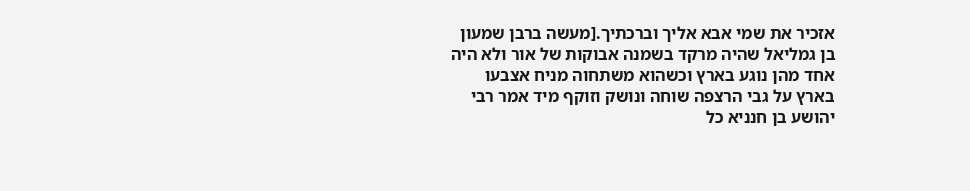אזכיר את שמי אבא אליך וברכתיך.[מעשה ברבן שמעון בן גמליאל שהיה מרקד בשמנה אבוקות של אור ולא היה אחד מהן נוגע בארץ וכשהוא משתחוה מניח אצבעו בארץ על גבי הרצפה שוחה ונושק וזוקף מיד אמר רבי יהושע בן חנניא כל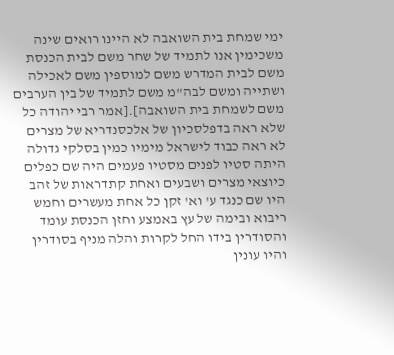ימי שמחת בית השואבה לא היינו רואים שינה משכימין אנו לתמיד של שחר משם לבית הכנסת משם לבית המדרש משם למוספין משם לאכילה ושתייה ומשם לבה"מ משם לתמיד של בין הערבים משם לשמחת בית השואבה].[אמר רבי יהודה כל שלא ראה בדפלסכיון של אלכסנדריא של מצרים לא ראה כבוד לישראל מימיו כמין בסלקי גדולה היתה סטיו לפנים מסטיו פעמים היה שם כפלים כיוצאי מצרים ושבעים ואחת קתדראות של זהב היו שם כנגד ע' וא' זקן כל אחת מעשרים וחמש ריבוא ובימה של עץ באמצע וחזן הכנסת עומד והסודרין בידו החל לקרות והלה מניף בסודרין והיו עונין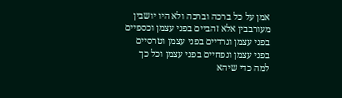אמן על כל ברכה וברכה ולא היו יושבין מעורבבין אלא זהביים בפני עצמן וכספיים בפני עצמן וגרדיים בפני עצמן וטרסיים בפני עצמן ונפחיים בפני עצמן וכל כך למה כדי שיהא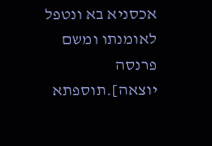אכסניא בא ונטפל לאומנתו ומשם פרנסה יוצאה].תוספתא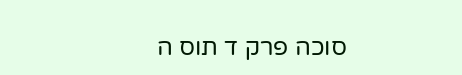סוכה פרק ד תוס ה